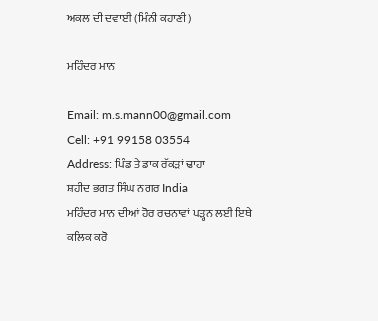ਅਕਲ ਦੀ ਦਵਾਈ (ਮਿੰਨੀ ਕਹਾਣੀ)

ਮਹਿੰਦਰ ਮਾਨ

Email: m.s.mann00@gmail.com
Cell: +91 99158 03554
Address: ਪਿੰਡ ਤੇ ਡਾਕ ਰੱਕੜਾਂ ਢਾਹਾ
ਸ਼ਹੀਦ ਭਗਤ ਸਿੰਘ ਨਗਰ India
ਮਹਿੰਦਰ ਮਾਨ ਦੀਆਂ ਹੋਰ ਰਚਨਾਵਾਂ ਪੜ੍ਹਨ ਲਈ ਇਥੇ ਕਲਿਕ ਕਰੋ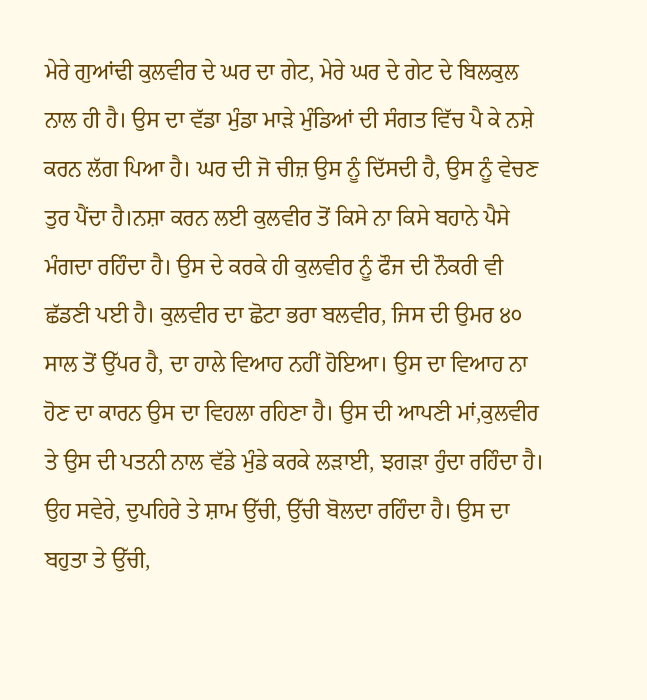ਮੇਰੇ ਗੁਆਂਢੀ ਕੁਲਵੀਰ ਦੇ ਘਰ ਦਾ ਗੇਟ, ਮੇਰੇ ਘਰ ਦੇ ਗੇਟ ਦੇ ਬਿਲਕੁਲ ਨਾਲ ਹੀ ਹੈ। ਉਸ ਦਾ ਵੱਡਾ ਮੁੰਡਾ ਮਾੜੇ ਮੁੰਡਿਆਂ ਦੀ ਸੰਗਤ ਵਿੱਚ ਪੈ ਕੇ ਨਸ਼ੇ ਕਰਨ ਲੱਗ ਪਿਆ ਹੈ। ਘਰ ਦੀ ਜੋ ਚੀਜ਼ ਉਸ ਨੂੰ ਦਿੱਸਦੀ ਹੈ, ਉਸ ਨੂੰ ਵੇਚਣ ਤੁਰ ਪੈਂਦਾ ਹੈ।ਨਸ਼ਾ ਕਰਨ ਲਈ ਕੁਲਵੀਰ ਤੋਂ ਕਿਸੇ ਨਾ ਕਿਸੇ ਬਹਾਨੇ ਪੈਸੇ ਮੰਗਦਾ ਰਹਿੰਦਾ ਹੈ। ਉਸ ਦੇ ਕਰਕੇ ਹੀ ਕੁਲਵੀਰ ਨੂੰ ਫੌਜ ਦੀ ਨੌਕਰੀ ਵੀ ਛੱਡਣੀ ਪਈ ਹੈ। ਕੁਲਵੀਰ ਦਾ ਛੋਟਾ ਭਰਾ ਬਲਵੀਰ, ਜਿਸ ਦੀ ਉਮਰ ੪੦ ਸਾਲ ਤੋਂ ਉੱਪਰ ਹੈ, ਦਾ ਹਾਲੇ ਵਿਆਹ ਨਹੀਂ ਹੋਇਆ। ਉਸ ਦਾ ਵਿਆਹ ਨਾ ਹੋਣ ਦਾ ਕਾਰਨ ਉਸ ਦਾ ਵਿਹਲਾ ਰਹਿਣਾ ਹੈ। ਉਸ ਦੀ ਆਪਣੀ ਮਾਂ,ਕੁਲਵੀਰ ਤੇ ਉਸ ਦੀ ਪਤਨੀ ਨਾਲ ਵੱਡੇ ਮੁੰਡੇ ਕਰਕੇ ਲੜਾਈ, ਝਗੜਾ ਹੁੰਦਾ ਰਹਿੰਦਾ ਹੈ। ਉਹ ਸਵੇਰੇ, ਦੁਪਹਿਰੇ ਤੇ ਸ਼ਾਮ ਉੱਚੀ, ਉੱਚੀ ਬੋਲਦਾ ਰਹਿੰਦਾ ਹੈ। ਉਸ ਦਾ ਬਹੁਤਾ ਤੇ ਉੱਚੀ,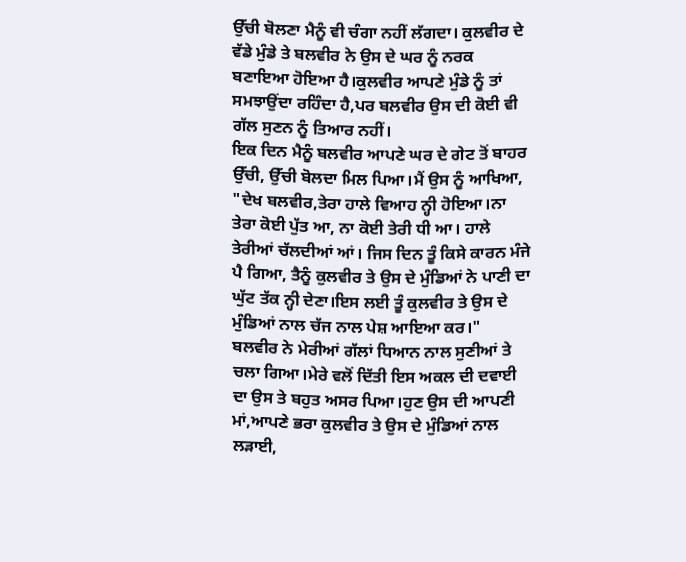ਉੱਚੀ ਬੋਲਣਾ ਮੈਨੂੰ ਵੀ ਚੰਗਾ ਨਹੀਂ ਲੱਗਦਾ। ਕੁਲਵੀਰ ਦੇ ਵੱਡੇ ਮੁੰਡੇ ਤੇ ਬਲਵੀਰ ਨੇ ਉਸ ਦੇ ਘਰ ਨੂੰ ਨਰਕ ਬਣਾਇਆ ਹੋਇਆ ਹੈ।ਕੁਲਵੀਰ ਆਪਣੇ ਮੁੰਡੇ ਨੂੰ ਤਾਂ ਸਮਝਾਉਂਦਾ ਰਹਿੰਦਾ ਹੈ,ਪਰ ਬਲਵੀਰ ਉਸ ਦੀ ਕੋਈ ਵੀ ਗੱਲ ਸੁਣਨ ਨੂੰ ਤਿਆਰ ਨਹੀਂ।
ਇਕ ਦਿਨ ਮੈਨੂੰ ਬਲਵੀਰ ਆਪਣੇ ਘਰ ਦੇ ਗੇਟ ਤੋਂ ਬਾਹਰ ਉੱਚੀ, ਉੱਚੀ ਬੋਲਦਾ ਮਿਲ ਪਿਆ।ਮੈਂ ਉਸ ਨੂੰ ਆਖਿਆ, "ਦੇਖ ਬਲਵੀਰ,ਤੇਰਾ ਹਾਲੇ ਵਿਆਹ ਨ੍ਹੀ ਹੋਇਆ।ਨਾ ਤੇਰਾ ਕੋਈ ਪੁੱਤ ਆ, ਨਾ ਕੋਈ ਤੇਰੀ ਧੀ ਆ। ਹਾਲੇ ਤੇਰੀਆਂ ਚੱਲਦੀਆਂ ਆਂ। ਜਿਸ ਦਿਨ ਤੂੰ ਕਿਸੇ ਕਾਰਨ ਮੰਜੇ ਪੈ ਗਿਆ, ਤੈਨੂੰ ਕੁਲਵੀਰ ਤੇ ਉਸ ਦੇ ਮੁੰਡਿਆਂ ਨੇ ਪਾਣੀ ਦਾ ਘੁੱਟ ਤੱਕ ਨ੍ਹੀ ਦੇਣਾ।ਇਸ ਲਈ ਤੂੰ ਕੁਲਵੀਰ ਤੇ ਉਸ ਦੇ ਮੁੰਡਿਆਂ ਨਾਲ ਚੱਜ ਨਾਲ ਪੇਸ਼ ਆਇਆ ਕਰ।"
ਬਲਵੀਰ ਨੇ ਮੇਰੀਆਂ ਗੱਲਾਂ ਧਿਆਨ ਨਾਲ ਸੁਣੀਆਂ ਤੇ ਚਲਾ ਗਿਆ।ਮੇਰੇ ਵਲੋਂ ਦਿੱਤੀ ਇਸ ਅਕਲ ਦੀ ਦਵਾਈ ਦਾ ਉਸ ਤੇ ਬਹੁਤ ਅਸਰ ਪਿਆ।ਹੁਣ ਉਸ ਦੀ ਆਪਣੀ ਮਾਂ,ਆਪਣੇ ਭਰਾ ਕੁਲਵੀਰ ਤੇ ਉਸ ਦੇ ਮੁੰਡਿਆਂ ਨਾਲ ਲੜਾਈ,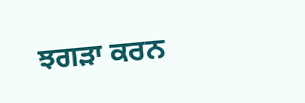ਝਗੜਾ ਕਰਨ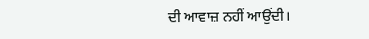ਦੀ ਆਵਾਜ਼ ਨਹੀਂ ਆਉਂਦੀ।